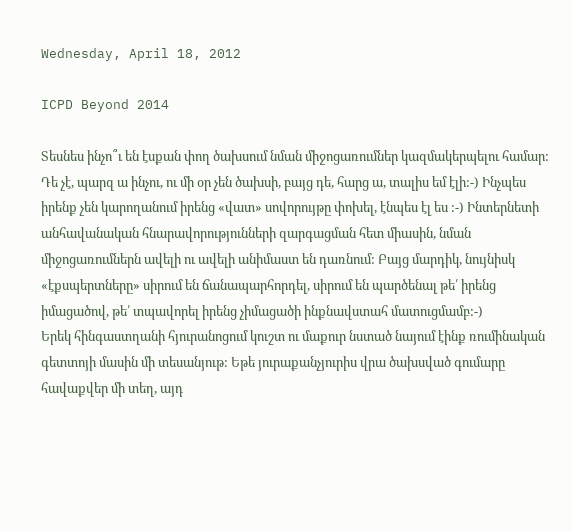Wednesday, April 18, 2012

ICPD Beyond 2014

Տեսնես ինչո՞ւ են էսքան փող ծախսում նման միջոցառումներ կազմակերպելու համար: Դե չէ, պարզ ա ինչու, ու մի օր չեն ծախսի, բայց դե, հարց ա, տալիս եմ էլի:-) Ինչպես իրենք չեն կարողանում իրենց «վատ» սովորույթը փոխել, էնպես էլ ես :-) Ինտերնետի անհավանական հնարավորությունների զարգացման հետ միասին, նման միջոցառումներն ավելի ու ավելի անիմաստ են դառնում: Բայց մարդիկ, նույնիսկ «էքսպերտները» սիրում են ճանապարհորդել, սիրում են պարծենալ թե՛ իրենց իմացածով, թե՛ տպավորել իրենց չիմացածի ինքնավստահ մատուցմամբ:-)
Երեկ հինգաստղանի հյուրանոցում կուշտ ու մաքուր նստած նայում էինք ռումինական գետտոյի մասին մի տեսանյութ: Եթե յուրաքանչյուրիս վրա ծախսված գումարը հավաքվեր մի տեղ, այդ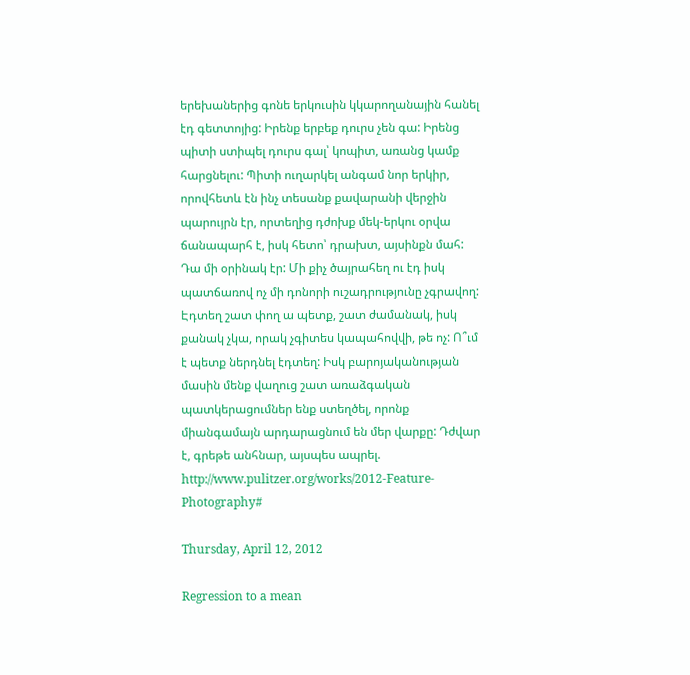երեխաներից գոնե երկուսին կկարողանային հանել էդ գետտոյից: Իրենք երբեք դուրս չեն գա: Իրենց պիտի ստիպել դուրս գալ՝ կոպիտ, առանց կամք հարցնելու: Պիտի ուղարկել անգամ նոր երկիր, որովհետև էն ինչ տեսանք քավարանի վերջին պարույրն էր, որտեղից դժոխք մեկ-երկու օրվա ճանապարհ է, իսկ հետո՝ դրախտ, այսինքն մահ:
Դա մի օրինակ էր: Մի քիչ ծայրահեղ ու էդ իսկ պատճառով ոչ մի դոնորի ուշադրությունը չգրավող: Էդտեղ շատ փող ա պետք, շատ ժամանակ, իսկ քանակ չկա, որակ չգիտես կապահովվի, թե ոչ: Ո՞ւմ է պետք ներդնել էդտեղ: Իսկ բարոյականության մասին մենք վաղուց շատ առաձգական պատկերացումներ ենք ստեղծել, որոնք միանգամայն արդարացնում են մեր վարքը: Դժվար է, գրեթե անհնար, այսպես ապրել. http://www.pulitzer.org/works/2012-Feature-Photography#

Thursday, April 12, 2012

Regression to a mean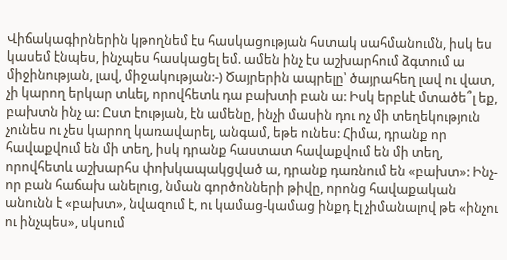Վիճակագիրներին կթողնեմ էս հասկացության հստակ սահմանումն, իսկ ես կասեմ էնպես, ինչպես հասկացել եմ. ամեն ինչ էս աշխարհում ձգտում ա միջինության, լավ, միջակության:-) Ծայրերին ապրելը՝ ծայրահեղ լավ ու վատ, չի կարող երկար տևել, որովհետև դա բախտի բան ա: Իսկ երբևէ մտածե՞լ եք, բախտն ինչ ա: Ըստ էության, էն ամենը, ինչի մասին դու ոչ մի տեղեկություն չունես ու չես կարող կառավարել, անգամ, եթե ունես: Հիմա, դրանք որ հավաքվում են մի տեղ, իսկ դրանք հաստատ հավաքվում են մի տեղ, որովհետև աշխարհս փոխկապակցված ա, դրանք դառնում են «բախտ»: Ինչ-որ բան հաճախ անելուց, նման գործոնների թիվը, որոնց հավաքական անունն է «բախտ», նվազում է, ու կամաց-կամաց ինքդ էլ չիմանալով թե «ինչու ու ինչպես», սկսում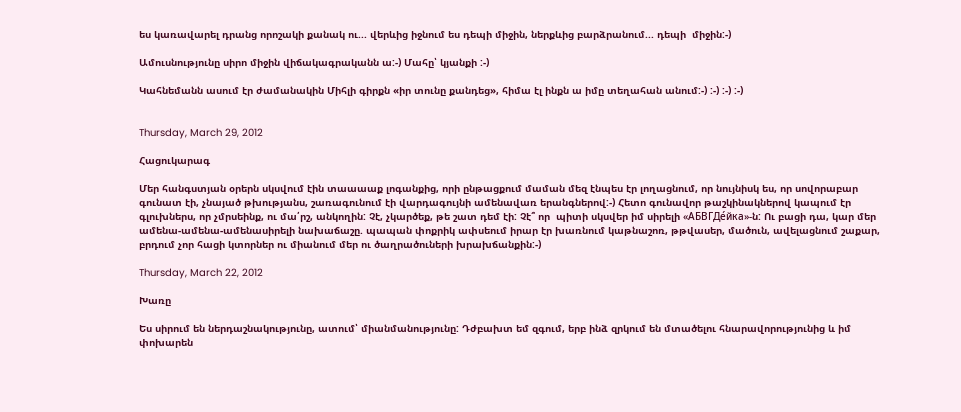ես կառավարել դրանց որոշակի քանակ ու... վերևից իջնում ես դեպի միջին, ներքևից բարձրանում... դեպի  միջին:-)

Ամուսնությունը սիրո միջին վիճակագրականն ա:-) Մահը՝ կյանքի :-)

Կահնեմանն ասում էր ժամանակին Միհլի գիրքն «իր տունը քանդեց», հիմա էլ ինքն ա իմը տեղահան անում:-) :-) :-) :-)


Thursday, March 29, 2012

Հացուկարագ

Մեր հանգստյան օրերն սկսվում էին տաաաաք լոգանքից, որի ընթացքում մաման մեզ էնպես էր լողացնում, որ նույնիսկ ես, որ սովորաբար գունատ էի, չնայած թխությանս, շառագունում էի վարդագույնի ամենավառ երանգներով:-) Հետո գունավոր թաշկինակներով կապում էր գլուխներս, որ չմրսեինք, ու մա՛րշ, անկողին: Չէ, չկարծեք, թե շատ դեմ էի: Չէ՞ որ  պիտի սկսվեր իմ սիրելի «АБВГДе́йка»-ն: Ու բացի դա, կար մեր ամենա-ամենա-ամենասիրելի նախաճաշը. պապան փոքրիկ ափսեում իրար էր խառնում կաթնաշոռ, թթվասեր, մածուն, ավելացնում շաքար, բրդում չոր հացի կտորներ ու միանում մեր ու ծաղրածուների խրախճանքին:-)

Thursday, March 22, 2012

Խառը

Ես սիրում են ներդաշնակությունը, ատում՝ միանմանությունը: Դժբախտ եմ զգում, երբ ինձ զրկում են մտածելու հնարավորությունից և իմ փոխարեն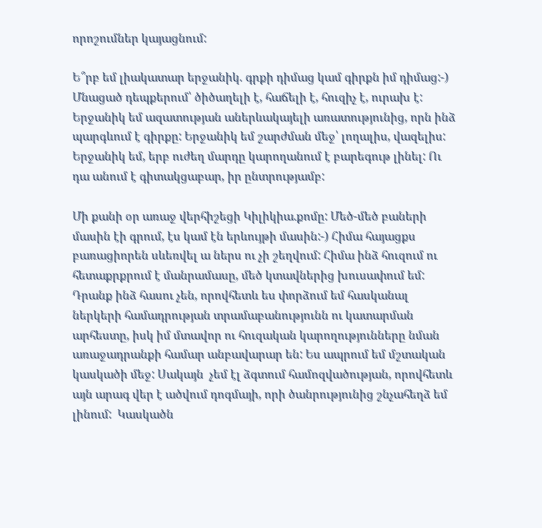որոշումներ կայացնում:

Ե՞րբ եմ լիակատար երջանիկ. գրքի դիմաց կամ գիրքն իմ դիմաց:-) Մնացած դեպքերում՝ ծիծաղելի է, հաճելի է, հուզիչ է, ուրախ է: Երջանիկ եմ ազատության աներևակայելի առատությունից, որն ինձ պարգևում է գիրքը: Երջանիկ եմ շարժման մեջ՝ լողալիս, վազելիս: Երջանիկ եմ, երբ ուժեղ մարդը կարողանում է բարեգութ լինել: Ու դա անում է գիտակցաբար, իր ընտրությամբ:

Մի քանի օր առաջ վերհիշեցի Կիլիկիա.քոմը: Մեծ-մեծ բաների մասին էի գրում, էս կամ էն երևույթի մասին:-) Հիմա հայացքս բառացիորեն սևեռվել ա ներս ու չի շեղվում: Հիմա ինձ հուզում ու հետաքրքրում է մանրամասը, մեծ կտավներից խուսափում եմ: Դրանք ինձ հասու չեն, որովհետև ես փորձում եմ հասկանալ ներկերի համադրության տրամաբանությունն ու կատարման արհեստը, իսկ իմ մտավոր ու հուզական կարողությունները նման առաջադրանքի համար անբավարար են: Ես ապրում եմ մշտական կասկածի մեջ: Սակայն  չեմ էլ ձգտում համոզվածության, որովհետև այն արագ վեր է ածվում դոգմայի, որի ծանրությունից շնչահեղձ եմ լինում:  Կասկածն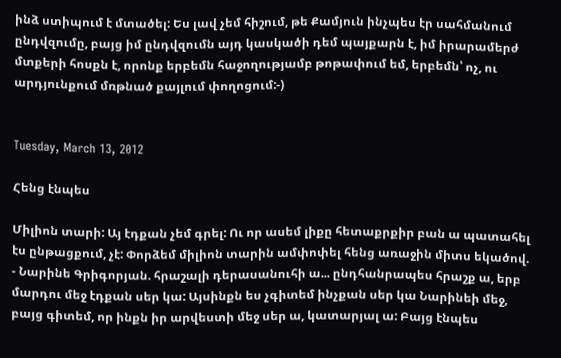ինձ ստիպում է մտածել: Ես լավ չեմ հիշում, թե Քամյուն ինչպես էր սահմանում ընդվզումը, բայց իմ ընդվզումն այդ կասկածի դեմ պայքարն է, իմ իրարամերժ մտքերի հոսքն է, որոնք երբեմն հաջողությամբ թոթափում եմ, երբեմն՝ ոչ, ու արդյունքում մռթնած քայլում փողոցում:-)


Tuesday, March 13, 2012

Հենց էնպես

Միլիոն տարի: Այ էդքան չեմ գրել: Ու որ ասեմ լիքը հետաքրքիր բան ա պատահել էս ընթացքում, չէ: Փորձեմ միլիոն տարին ամփոփել հենց առաջին միտս եկածով.
- Նարինե Գրիգորյան. հրաշալի դերասանուհի ա... ընդհանրապես հրաշք ա, երբ մարդու մեջ էդքան սեր կա: Այսինքն ես չգիտեմ ինչքան սեր կա Նարինեի մեջ, բայց գիտեմ, որ ինքն իր արվեստի մեջ սեր ա, կատարյալ ա: Բայց էնպես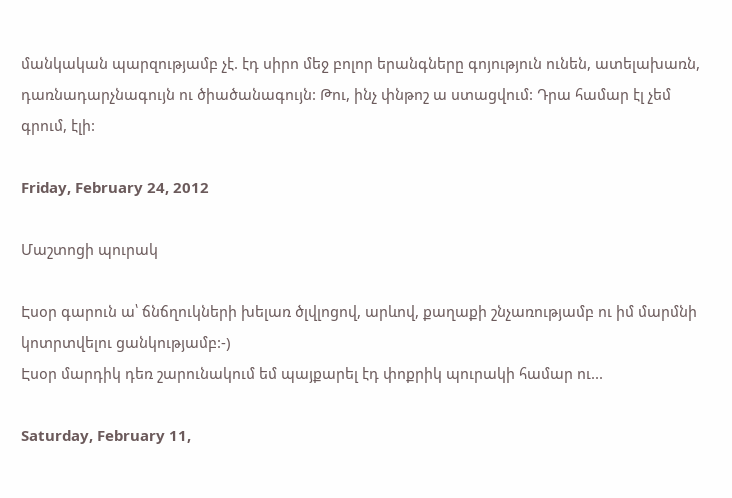մանկական պարզությամբ չէ. էդ սիրո մեջ բոլոր երանգները գոյություն ունեն, ատելախառն, դառնադարչնագույն ու ծիածանագույն: Թու, ինչ փնթոշ ա ստացվում: Դրա համար էլ չեմ գրում, էլի:

Friday, February 24, 2012

Մաշտոցի պուրակ

Էսօր գարուն ա՝ ճնճղուկների խելառ ծլվլոցով, արևով, քաղաքի շնչառությամբ ու իմ մարմնի կոտրտվելու ցանկությամբ:-)
Էսօր մարդիկ դեռ շարունակում եմ պայքարել էդ փոքրիկ պուրակի համար ու...

Saturday, February 11,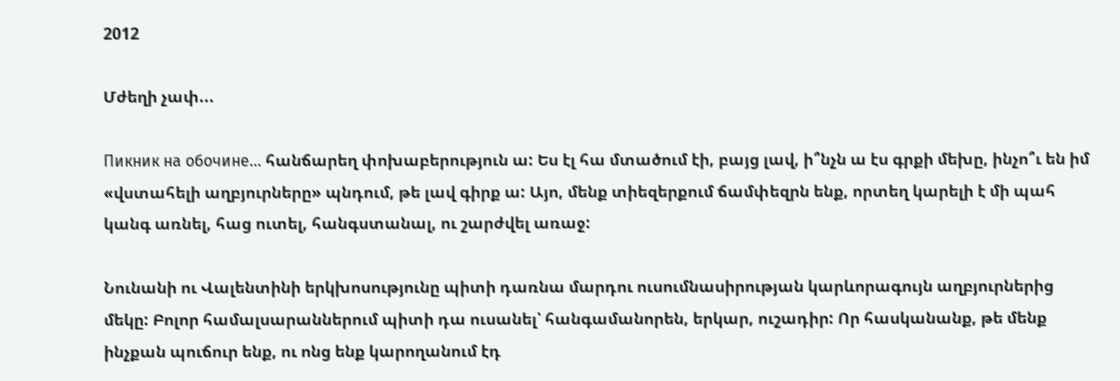2012

Մժեղի չափ...

Пикник на обочине... հանճարեղ փոխաբերություն ա: Ես էլ հա մտածում էի, բայց լավ, ի՞նչն ա էս գրքի մեխը, ինչո՞ւ են իմ «վստահելի աղբյուրները» պնդում, թե լավ գիրք ա: Այո, մենք տիեզերքում ճամփեզրն ենք, որտեղ կարելի է մի պահ կանգ առնել, հաց ուտել, հանգստանալ, ու շարժվել առաջ:

Նունանի ու Վալենտինի երկխոսությունը պիտի դառնա մարդու ուսումնասիրության կարևորագույն աղբյուրներից մեկը: Բոլոր համալսարաններում պիտի դա ուսանել՝ հանգամանորեն, երկար, ուշադիր: Որ հասկանանք, թե մենք ինչքան պուճուր ենք, ու ոնց ենք կարողանում էդ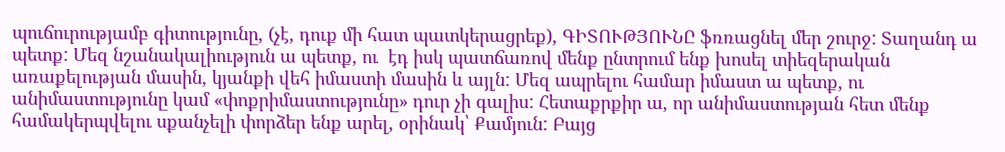պուճուրությամբ գիտությունը, (չէ, դուք մի հատ պատկերացրեք), ԳԻՏՈՒԹՅՈՒՆԸ ֆռռացնել մեր շուրջ: Տաղանդ ա պետք: Մեզ նշանակալիություն ա պետք, ու  էդ իսկ պատճառով մենք ընտրում ենք խոսել տիեզերական առաքելության մասին, կյանքի վեհ իմաստի մասին և այլն: Մեզ ապրելու համար իմաստ ա պետք, ու անիմաստությունը կամ «փոքրիմաստությունը» դուր չի գալիս: Հետաքրքիր ա, որ անիմաստության հետ մենք համակերպվելու սքանչելի փորձեր ենք արել, օրինակ՝ Քամյուն: Բայց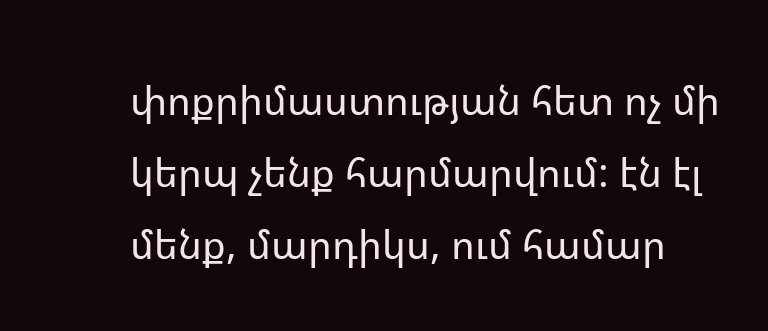փոքրիմաստության հետ ոչ մի կերպ չենք հարմարվում: էն էլ մենք, մարդիկս, ում համար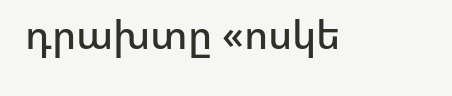դրախտը «ոսկե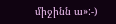միջինն ա»:-)